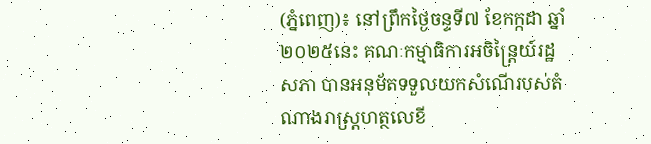(ភ្នំពេញ)៖ នៅព្រឹកថ្ងៃចន្ទទី៧ ខែកក្កដា ឆ្នាំ២០២៥នេះ គណៈកម្មាធិការអចិន្ត្រៃយ៍រដ្ឋសភា បានអនុម័តទទួលយកសំណើរបស់តំណាងរាស្រ្តហត្ថលេខី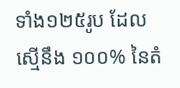ទាំង១២៥រូប ដែលស្មើនឹង ១០០% នៃតំ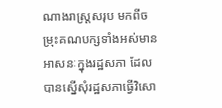ណាងរាស្រ្តសរុប មកពីចម្រុះគណបក្សទាំងអស់មានអាសនៈក្នុងរដ្ឋសភា ដែលបានស្នើសុំរដ្ឋសភាធ្វើវិសោ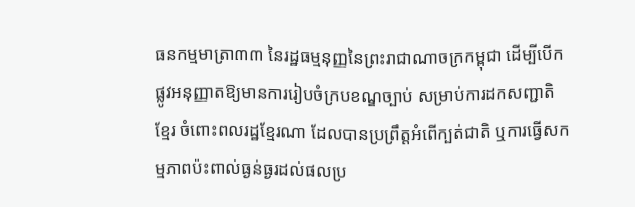ធនកម្មមាត្រា៣៣ នៃរដ្ឋធម្មនុញ្ញនៃព្រះរាជាណាចក្រកម្ពុជា ដើម្បីបើកផ្លូវអនុញ្ញាតឱ្យមានការរៀបចំក្របខណ្ឌច្បាប់ សម្រាប់ការដកសញ្ជាតិខ្មែរ ចំពោះពលរដ្ឋខ្មែរណា ដែលបានប្រព្រឹត្តអំពើក្បត់ជាតិ ឬការធ្វើសកម្មភាពប៉ះពាល់ធ្ងន់ធ្ងរដល់ផលប្រ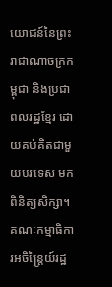យោជន៍នៃព្រះរាជាណាចក្រកម្ពុជា និងប្រជាពលរដ្ឋខ្មែរ ដោយគប់គិតជាមួយបរទេស មកពិនិត្យសិក្សា។
គណៈកម្មាធិការអចិន្រ្តៃយ៍រដ្ឋ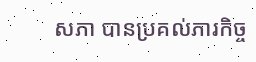សភា បានប្រគល់ភារកិច្ច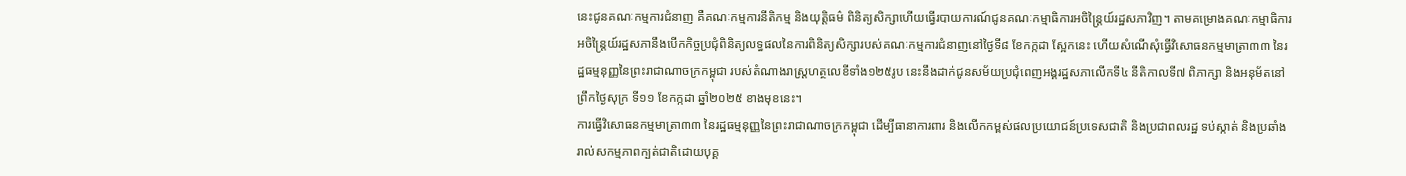នេះជូនគណៈកម្មការជំនាញ គឺគណៈកម្មការនីតិកម្ម និងយុត្តិធម៌ ពិនិត្យសិក្សាហើយធ្វើរបាយការណ៍ជូនគណៈកម្មាធិការអចិន្រ្តៃយ៍រដ្ឋសភាវិញ។ តាមគម្រោងគណៈកម្មាធិការអចិន្រ្តៃយ៍រដ្ឋសភានឹងបើកកិច្ចប្រជុំពិនិត្យលទ្ធផលនៃការពិនិត្យសិក្សារបស់គណៈកម្មការជំនាញនៅថ្ងៃទី៨ ខែកក្កដា ស្អែកនេះ ហើយសំណើសុំធ្វើវិសោធនកម្មមាត្រា៣៣ នៃរដ្ឋធម្មនុញ្ញនៃព្រះរាជាណាចក្រកម្ពុជា របស់តំណាងរាស្រ្តហត្ថលេខីទាំង១២៥រូប នេះនឹងដាក់ជូនសម័យប្រជុំពេញអង្គរដ្ឋសភាលើកទី៤ នីតិកាលទី៧ ពិភាក្សា និងអនុម័តនៅព្រឹកថ្ងៃសុក្រ ទី១១ ខែកក្កដា ឆ្នាំ២០២៥ ខាងមុខនេះ។
ការធ្វើវិសោធនកម្មមាត្រា៣៣ នៃរដ្ឋធម្មនុញ្ញនៃព្រះរាជាណាចក្រកម្ពុជា ដើម្បីធានាការពារ និងលើកកម្ពស់ផលប្រយោជន៍ប្រទេសជាតិ និងប្រជាពលរដ្ឋ ទប់ស្កាត់ និងប្រឆាំងរាល់សកម្មភាពក្បត់ជាតិដោយបុគ្គ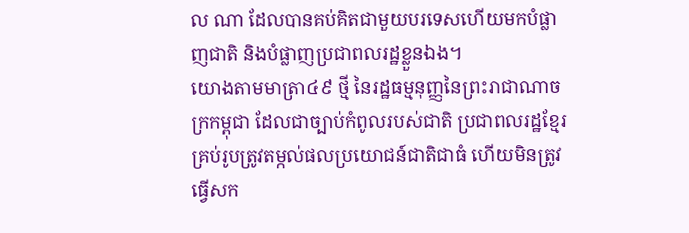ល ណា ដែលបានគប់គិតជាមួយបរទេសហើយមកបំផ្លាញជាតិ និងបំផ្លាញប្រជាពលរដ្ឋខ្លួនឯង។
យោងតាមមាត្រា៤៩ ថ្មី នៃរដ្ឋធម្មនុញ្ញនៃព្រះរាជាណាចក្រកម្ពុជា ដែលជាច្បាប់កំពូលរបស់ជាតិ ប្រជាពលរដ្ឋខ្មែរគ្រប់រូបត្រូវតម្កល់ផលប្រយោជន៍ជាតិជាធំ ហើយមិនត្រូវធ្វើសក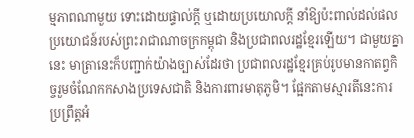ម្មភាពណាមួយ ទោះដោយផ្ទាល់ក្តី ឬដោយប្រយោលក្តី នាំឱ្យប៉ះពាល់ដល់ផលប្រយោជន៍របស់ព្រះរាជាណាចក្រកម្ពុជា និងប្រជាពលរដ្ឋខ្មែរឡើយ។ ជាមួយគ្នានេះ មាត្រានេះក៏បញ្ជាក់យ៉ាងច្បាស់ដែរថា ប្រជាពលរដ្ឋខ្មែរគ្រប់រូបមានកាតព្វកិច្ចរួមចំណែកកសាងប្រទេសជាតិ និងការពារមាតុភូមិ។ ផ្អែកតាមស្មារតីនេះការប្រព្រឹត្តអំ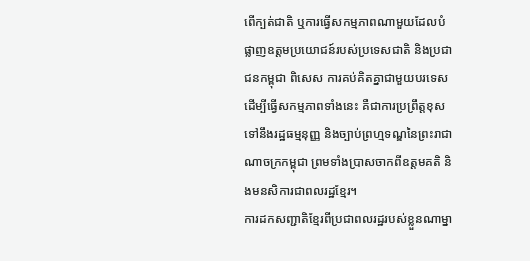ពើក្បត់ជាតិ ឬការធ្វើសកម្មភាពណាមួយដែលបំផ្លាញឧត្តមប្រយោជន៍របស់ប្រទេសជាតិ និងប្រជាជនកម្ពុជា ពិសេស ការគប់គិតគ្នាជាមួយបរទេសដើម្បីធ្វើសកម្មភាពទាំងនេះ គឺជាការប្រព្រឹត្តខុសទៅនឹងរដ្ឋធម្មនុញ្ញ និងច្បាប់ព្រហ្មទណ្ឌនៃព្រះរាជាណាចក្រកម្ពុជា ព្រមទាំងប្រាសចាកពីឧត្តមគតិ និងមនសិការជាពលរដ្ឋខ្មែរ។
ការដកសញ្ជាតិខ្មែរពីប្រជាពលរដ្ឋរបស់ខ្លួនណាម្នា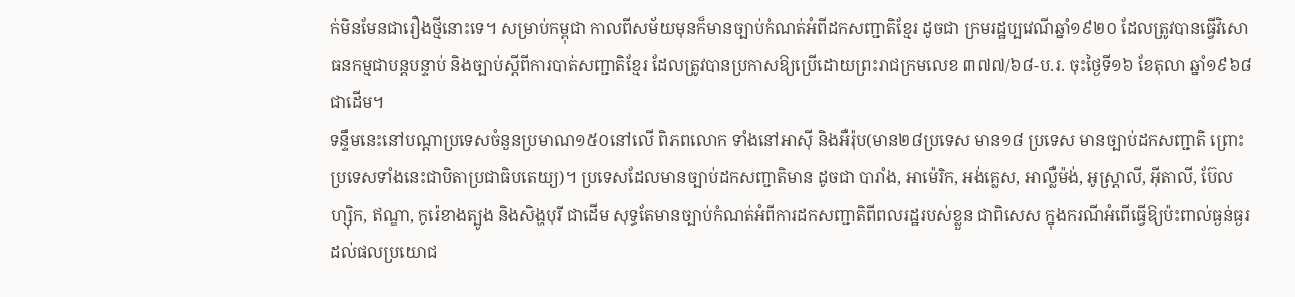ក់មិនមែនជារឿងថ្មីនោះទេ។ សម្រាប់កម្ពុជា កាលពីសម័យមុនក៏មានច្បាប់កំណត់អំពីដកសញ្ជាតិខ្មែរ ដូចជា ក្រមរដ្ឋប្បវេណីឆ្នាំ១៩២០ ដែលត្រូវបានធ្វើវិសោធនកម្មជាបន្តបន្ទាប់ និងច្បាប់ស្ដីពីការបាត់សញ្ជាតិខ្មែរ ដែលត្រូវបានប្រកាសឱ្យប្រើដោយព្រះរាជក្រមលេខ ៣៧៧/៦៨-ប.រ. ចុះថ្ងៃទី១៦ ខែតុលា ឆ្នាំ១៩៦៨ជាដើម។
ទន្ទឹមនេះនៅបណ្ដាប្រទេសចំនួនប្រមាណ១៥០នៅលើ ពិភពលោក ទាំងនៅអាស៊ី និងអឺរ៉ុប(មាន២៨ប្រទេស មាន១៨ ប្រទេស មានច្បាប់ដកសញ្ជាតិ ព្រោះប្រទេសទាំងនេះជាបិតាប្រជាធិបតេយ្យ)។ ប្រទេសដែលមានច្បាប់ដកសញ្ជាតិមាន ដូចជា បារាំង, អាម៉េរិក, អង់គ្លេស, អាល្លឺម៉ង់, អូស្ត្រាលី, អ៊ីតាលី, ប៊ែលហ្ស៊ិក, ឥណ្ឌា, កូរ៉េខាងត្បូង និងសិង្ហបុរី ជាដើម សុទ្ធតែមានច្បាប់កំណត់អំពីការដកសញ្ជាតិពីពលរដ្ឋរបស់ខ្លួន ជាពិសេស ក្នុងករណីអំពើធ្វើឱ្យប៉ះពាល់ធ្ងន់ធ្ងរដល់ផលប្រយោជ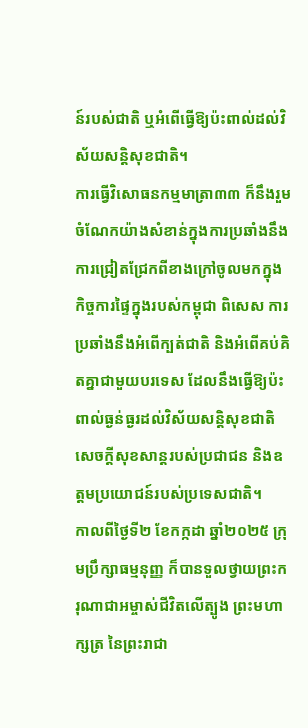ន៍របស់ជាតិ ឬអំពើធ្វើឱ្យប៉ះពាល់ដល់វិស័យសន្តិសុខជាតិ។
ការធ្វើវិសោធនកម្មមាត្រា៣៣ ក៏នឹងរួមចំណែកយ៉ាងសំខាន់ក្នុងការប្រឆាំងនឹងការជ្រៀតជ្រែកពីខាងក្រៅចូលមកក្នុងកិច្ចការផ្ទៃក្នុងរបស់កម្ពុជា ពិសេស ការប្រឆាំងនឹងអំពើក្បត់ជាតិ និងអំពើគប់គិតគ្នាជាមួយបរទេស ដែលនឹងធ្វើឱ្យប៉ះពាល់ធ្ងន់ធ្ងរដល់វិស័យសន្តិសុខជាតិ សេចក្ដីសុខសាន្តរបស់ប្រជាជន និងឧត្តមប្រយោជន៍របស់ប្រទេសជាតិ។
កាលពីថ្ងៃទី២ ខែកក្កដា ឆ្នាំ២០២៥ ក្រុមប្រឹក្សាធម្មនុញ្ញ ក៏បានទួលថ្វាយព្រះករុណាជាអម្ចាស់ជីវិតលើត្បូង ព្រះមហាក្សត្រ នៃព្រះរាជា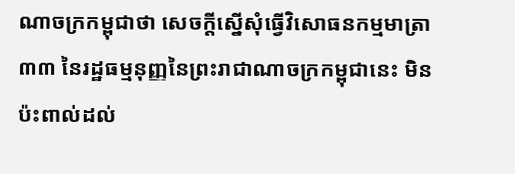ណាចក្រកម្ពុជាថា សេចក្ដីស្នើសុំធ្វើវិសោធនកម្មមាត្រា៣៣ នៃរដ្ឋធម្មនុញ្ញនៃព្រះរាជាណាចក្រកម្ពុជានេះ មិនប៉ះពាល់ដល់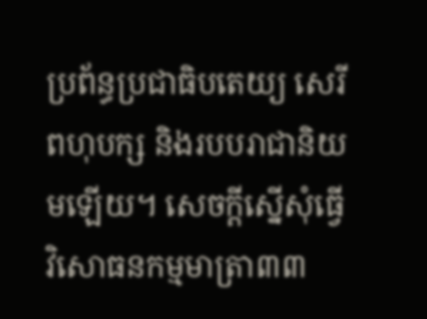ប្រព័ន្ធប្រជាធិបតេយ្យ សេរីពហុបក្ស និងរបបរាជានិយមឡើយ។ សេចក្ដីស្នើសុំធ្វើវិសោធនកម្មមាត្រា៣៣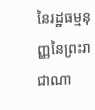នៃរដ្ឋធម្មនុញ្ញនៃព្រះរាជាណា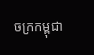ចក្រកម្ពុជា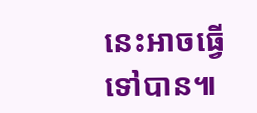នេះអាចធ្វើទៅបាន៕